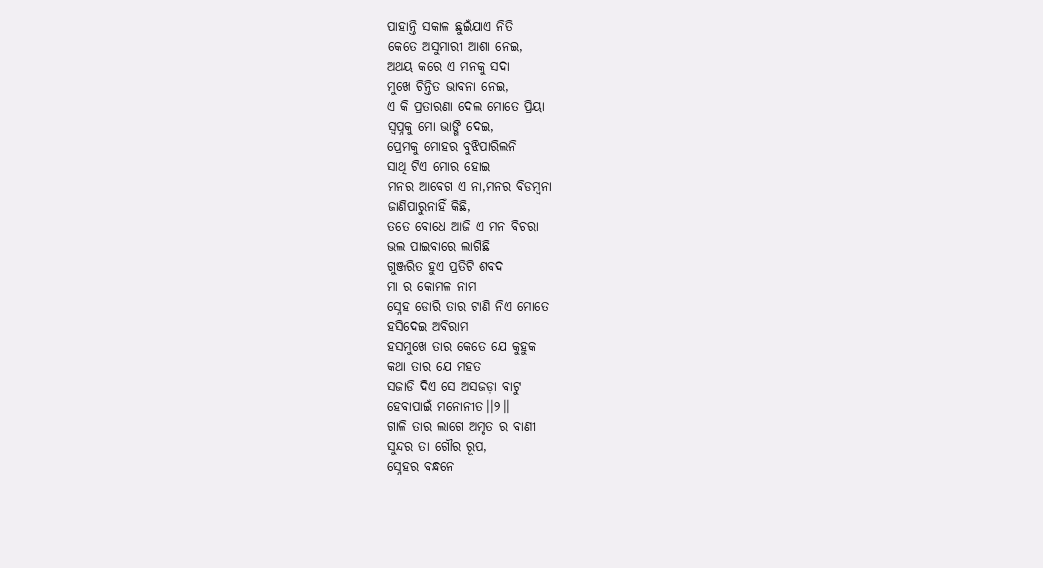ପାହାନ୍ତି ସକାଳ ଛୁଇଁଯାଏ ନିତି
କେତେ ଅସୁମାରୀ ଆଶା ନେଇ,
ଅଥୟ କରେ ଏ ମନକୁ ସଦା
ମୁଖେ ଚିନ୍ତିତ ଭାବନା ନେଇ,
ଏ କି ପ୍ରତାରଣା ଦେଲ ମୋତେ ପ୍ରିୟା
ସ୍ୱପ୍ନକୁ ମୋ ଭାଙ୍ଗି ଦେଇ,
ପ୍ରେମକୁ ମୋହର ବୁଝିପାରିଲନି
ସାଥି ଟିଏ ମୋର ହୋଇ
ମନର ଆବେଗ ଏ ନା,ମନର ବିଡମ୍ବନା
ଜାଣିପାରୁନାହିଁ କିଛି,
ତତେ ବୋଧେ ଆଜି ଏ ମନ ବିଚରା
ଭଲ ପାଇବାରେ ଲାଗିଛି
ଗୁଞ୍ଜରିତ ହୁଏ ପ୍ରତିଟି ଶବଦ
ମା ର କୋମଳ ନାମ
ସ୍ନେହ ଡୋରି ତାର ଟାଣି ନିଏ ମୋତେ
ହସିଦେଇ ଅବିରାମ
ହସମୁଖେ ତାର କେତେ ଯେ କୁହୁକ
କଥା ତାର ଯେ ମହତ
ସଜାଡି ଦିଏ ସେ ଅସଜଡ଼ା ବାଟୁ
ହେବାପାଇଁ ମନୋନୀତ।।୨।।
ଗାଳି ତାର ଲାଗେ ଅମୃତ ର ବାଣୀ
ସୁନ୍ଦର ତା ଗୌର ରୂପ,
ସ୍ନେହର ବନ୍ଧନେ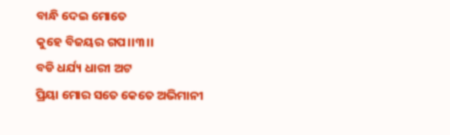ବାନ୍ଧି ଦେଇ ମୋତେ
କୁହେ ବିଜୟର ଗପ।।୩।।
ବଡି ଧର୍ଯ୍ୟ ଧାରୀ ଅଟ
ପ୍ରିୟା ମୋର ସତେ କେତେ ଅଭିମାନୀ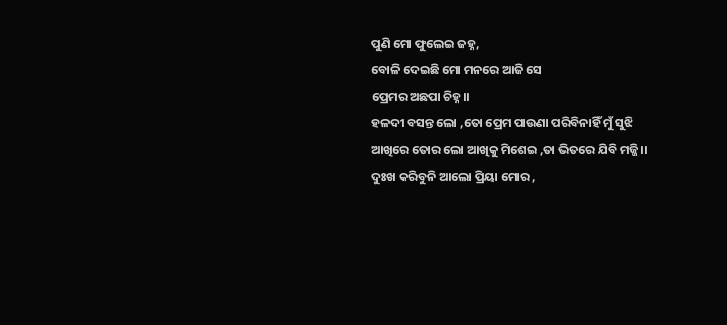ପୁଣି ମୋ ଫୁଲେଇ ଜହ୍ନ,
ବୋଳି ଦେଇଛି ମୋ ମନରେ ଆଜି ସେ
ପ୍ରେମର ଅଛପା ଚିହ୍ନ।।
ହଳଦୀ ବସନ୍ତ ଲୋ ,ତୋ ପ୍ରେମ ପାଉଣା ପରିବିନାହିଁ ମୁଁ ସୁଝି
ଆଖିରେ ତୋର ଲୋ ଆଖିକୁ ମିଶେଇ ,ତା ଭିତରେ ଯିବି ମଜ୍ଜି।।
ଦୁଃଖ କରିବୁନି ଆଲୋ ପ୍ରିୟା ମୋର ,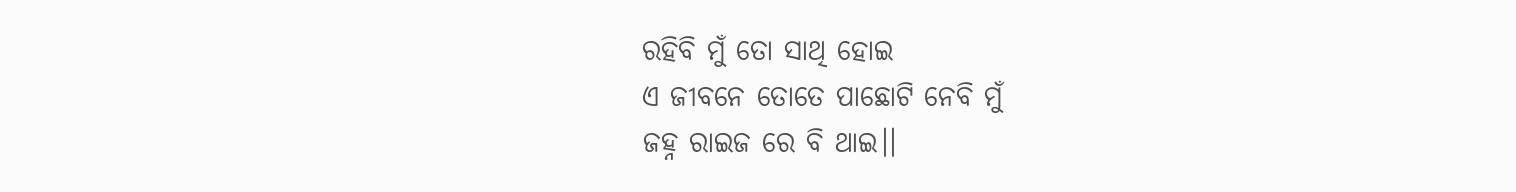ରହିବି ମୁଁ ତୋ ସାଥି ହୋଇ
ଏ ଜୀବନେ ତୋତେ ପାଛୋଟି ନେବି ମୁଁ
ଜହ୍ନ ରାଇଜ ରେ ବି ଥାଇ।।